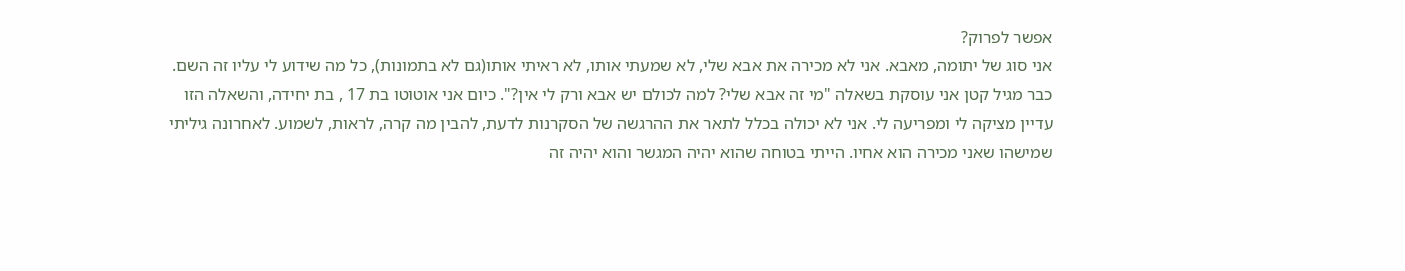אפשר לפרוק?
אני סוג של יתומה, מאבא. אני לא מכירה את אבא שלי, לא שמעתי אותו, לא ראיתי אותו(גם לא בתמונות), כל מה שידוע לי עליו זה השם. כבר מגיל קטן אני עוסקת בשאלה "מי זה אבא שלי? למה לכולם יש אבא ורק לי אין?". כיום אני אוטוטו בת 17 , בת יחידה, והשאלה הזו עדיין מציקה לי ומפריעה לי. אני לא יכולה בכלל לתאר את ההרגשה של הסקרנות לדעת, להבין מה קרה, לראות, לשמוע. לאחרונה גיליתי שמישהו שאני מכירה הוא אחיו. הייתי בטוחה שהוא יהיה המגשר והוא יהיה זה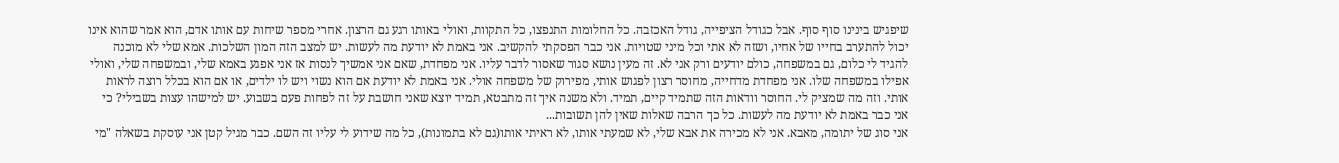שיפגיש בינינו סוף סוף. אבל כגודל הציפייה, גודל האכזבה. כל החלומות התנפצו, כל התקוות, ואולי באותו רגע גם הרצון. אחרי מספר שיחות עם אותו אדם, הוא אמר שהוא אינו יכול להתערב בחייו של אחיו, ושזה לא אתי וכל מיני שטויות. אני כבר הפסקתי להקשיב. אני באמת לא יודעת מה לעשות. יש למצב הזה המון השלכות. אמא שלי לא מוכנה להגיד לי כלום, גם במשפחה, כולם יודעים ורק אני לא. זה מעין נושא סגור שאסור לדבר עליו. אני מפחדת, שאם אני אמשיך לנסות אז אני אפגע באמא שלי, ובמשפחה שלי, ואולי אפילו במשפחה שלו. אני מפחדת מדחייה, מחוסר רצון לפגוש אותי, מפירוק של משפחה אולי. אני באמת לא יודעת אם הוא נשוי ויש לו ילדים, או אם הוא בכלל רוצה לראות אותי. וזה מה שמציק לי. החוסר וודאות הזה שתמיד קיים, תמיד. ולא משנה איך זה מתבטא, תמיד יוצא שאני חושבת על זה לפחות פעם בשבוע. יש למישהו עצות בשבילי? כי אני כבר באמת לא יודעת מה לעשות. כל כך הרבה שאלות שאין להן תשובות...
אני סוג של יתומה, מאבא. אני לא מכירה את אבא שלי, לא שמעתי אותו, לא ראיתי אותו(גם לא בתמונות), כל מה שידוע לי עליו זה השם. כבר מגיל קטן אני עוסקת בשאלה "מי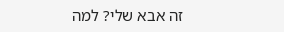זה אבא שלי? למה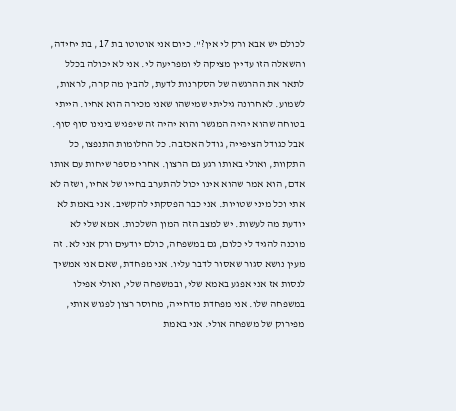לכולם יש אבא ורק לי אין?". כיום אני אוטוטו בת 17 , בת יחידה, והשאלה הזו עדיין מציקה לי ומפריעה לי. אני לא יכולה בכלל לתאר את ההרגשה של הסקרנות לדעת, להבין מה קרה, לראות, לשמוע. לאחרונה גיליתי שמישהו שאני מכירה הוא אחיו. הייתי בטוחה שהוא יהיה המגשר והוא יהיה זה שיפגיש בינינו סוף סוף. אבל כגודל הציפייה, גודל האכזבה. כל החלומות התנפצו, כל התקוות, ואולי באותו רגע גם הרצון. אחרי מספר שיחות עם אותו אדם, הוא אמר שהוא אינו יכול להתערב בחייו של אחיו, ושזה לא אתי וכל מיני שטויות. אני כבר הפסקתי להקשיב. אני באמת לא יודעת מה לעשות. יש למצב הזה המון השלכות. אמא שלי לא מוכנה להגיד לי כלום, גם במשפחה, כולם יודעים ורק אני לא. זה מעין נושא סגור שאסור לדבר עליו. אני מפחדת, שאם אני אמשיך לנסות אז אני אפגע באמא שלי, ובמשפחה שלי, ואולי אפילו במשפחה שלו. אני מפחדת מדחייה, מחוסר רצון לפגוש אותי, מפירוק של משפחה אולי. אני באמת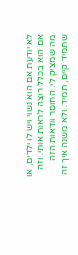לא יודעת אם הוא נשוי ויש לו ילדים, או אם הוא בכלל רוצה לראות אותי. וזה מה שמציק לי. החוסר וודאות הזה שתמיד קיים, תמיד. ולא משנה איך זה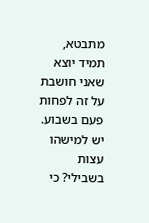מתבטא, תמיד יוצא שאני חושבת על זה לפחות פעם בשבוע. יש למישהו עצות בשבילי? כי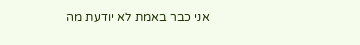אני כבר באמת לא יודעת מה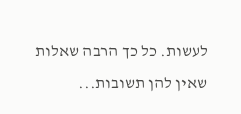לעשות. כל כך הרבה שאלות שאין להן תשובות...